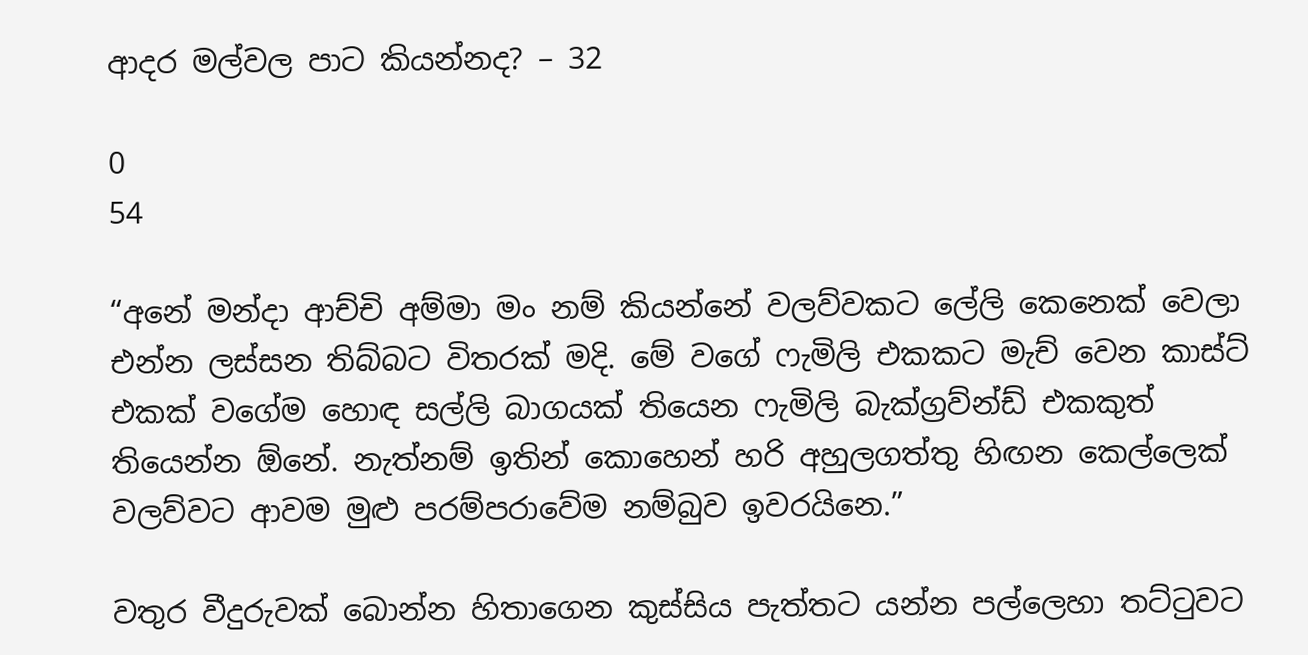ආදර මල්වල පාට කියන්නද? – 32

0
54

“අනේ මන්දා ආච්චි අම්මා මං නම් කියන්නේ වලව්වකට ලේලි කෙනෙක් වෙලා එන්න ලස්සන තිබ්බට විතරක් මදි. මේ වගේ ෆැමිලි එකකට මැච් වෙන කාස්ට් එකක් වගේම හොඳ සල්ලි බාගයක් තියෙන ෆැමිලි බැක්ග්‍රව්න්ඩ් එකකුත් තියෙන්න ඕනේ. නැත්නම් ඉතින් කොහෙන් හරි අහුලගත්තු හිඟන කෙල්ලෙක් වලව්වට ආවම මුළු පරම්පරාවේම නම්බුව ඉවරයිනෙ.”

වතුර වීදුරුවක් බොන්න හිතාගෙන කුස්සිය පැත්තට යන්න පල්ලෙහා තට්ටුවට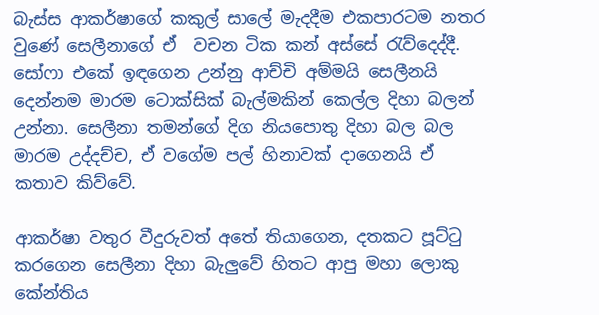බැස්ස ආකර්ෂාගේ කකුල් සාලේ මැදදීම එකපාරටම නතර වුණේ සෙලීනාගේ ඒ  වචන ටික කන් අස්සේ රැව්දෙද්දී. සෝෆා එකේ ඉඳගෙන උන්නු ආච්චි අම්මයි සෙලීනයි දෙන්නම මාරම ටොක්සික් බැල්මකින් කෙල්ල දිහා බලන් උන්නා. සෙලීනා තමන්ගේ දිග නියපොතු දිහා බල බල මාරම උද්දච්ච, ඒ වගේම පල් හිනාවක් දාගෙනයි ඒ කතාව කිව්වේ.

ආකර්ෂා වතුර වීදුරුවත් අතේ තියාගෙන, දතකට පූට්ටු කරගෙන සෙලීනා දිහා බැලුවේ හිතට ආපු මහා ලොකු කේන්තිය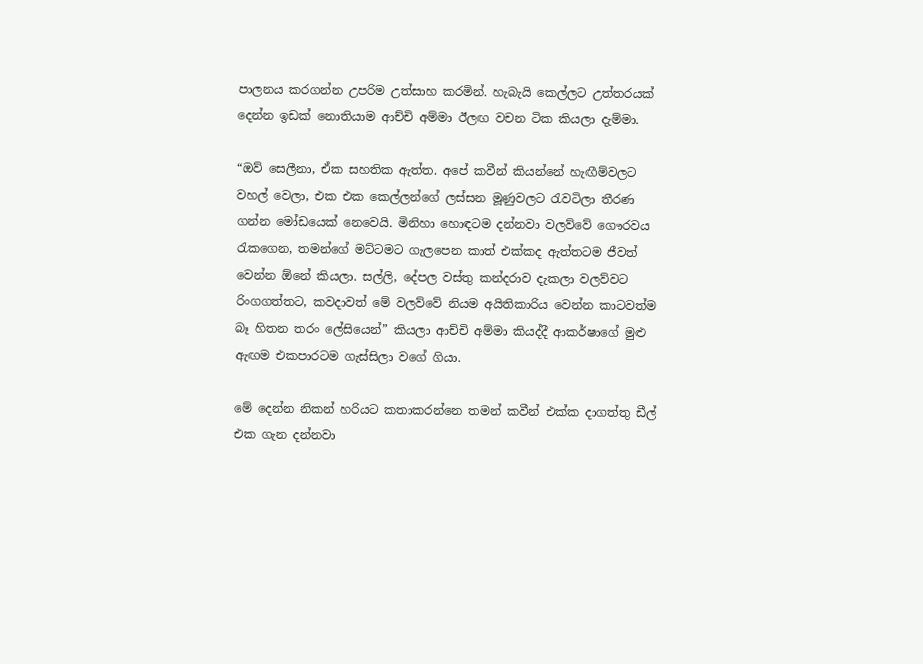පාලනය කරගන්න උපරිම උත්සාහ කරමින්. හැබැයි කෙල්ලට උත්තරයක් දෙන්න ඉඩක් නොතියාම ආච්චි අම්මා ඊලඟ වචන ටික කියලා දැම්මා.

“ඔව් සෙලීනා, ඒක සහතික ඇත්ත. අපේ කවීන් කියන්නේ හැඟීම්වලට වහල් වෙලා, එක එක කෙල්ලන්ගේ ලස්සන මූණුවලට රැවටිලා තීරණ ගන්න මෝඩයෙක් නෙවෙයි. මිනිහා හොඳටම දන්නවා වලව්වේ ගෞරවය රැකගෙන, තමන්ගේ මට්ටමට ගැලපෙන කාත් එක්කද ඇත්තටම ජීවත් වෙන්න ඕනේ කියලා. සල්ලි, දේපල වස්තු කන්දරාව දැකලා වලව්වට රිංගගත්තට, කවදාවත් මේ වලව්වේ නියම අයිතිකාරිය වෙන්න කාටවත්ම බෑ හිතන තරං ලේසියෙන්” කියලා ආච්චි අම්මා කියද්දී ආකර්ෂාගේ මුළු ඇඟම එකපාරටම ගැස්සිලා වගේ ගියා.

මේ දෙන්න නිකන් හරියට කතාකරන්නෙ තමන් කවීන් එක්ක දාගත්තු ඩීල් එක ගැන දන්නවා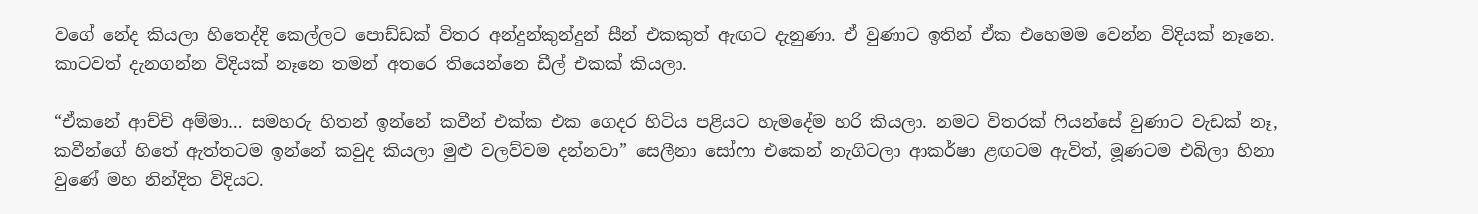වගේ නේද කියලා හිතෙද්දි කෙල්ලට පොඩ්ඩක් විතර අන්දුන්කුන්දුන් සීන් එකකුත් ඇඟට දැනුණා. ඒ වුණාට ඉතින් ඒක එහෙමම වෙන්න විදියක් නෑනෙ. කාටවත් දැනගන්න විදියක් නෑනෙ තමන් අතරෙ තියෙන්නෙ ඩීල් එකක් කියලා.

“ඒකනේ ආච්චි අම්මා… සමහරු හිතන් ඉන්නේ කවීන් එක්ක එක ගෙදර හිටිය පළියට හැමදේම හරි කියලා. නමට විතරක් ෆියන්සේ වුණාට වැඩක් නෑ, කවීන්ගේ හිතේ ඇත්තටම ඉන්නේ කවුද කියලා මුළු වලව්වම දන්නවා” සෙලීනා සෝෆා එකෙන් නැගිටලා ආකර්ෂා ළඟටම ඇවිත්, මූණටම එබිලා හිනා වුණේ මහ නින්දිත විදියට.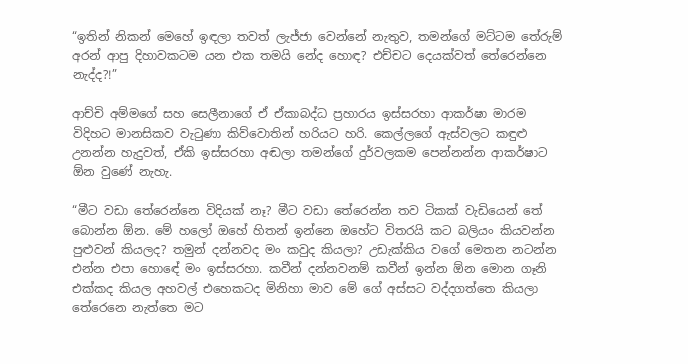“ඉතින් නිකන් මෙහේ ඉඳලා තවත් ලැජ්ජා වෙන්නේ නැතුව, තමන්ගේ මට්ටම තේරුම් අරන් ආපු දිහාවකටම යන එක තමයි නේද හොඳ? එච්චට දෙයක්වත් තේරෙන්නෙ නැද්ද?!”

ආච්චි අම්මගේ සහ සෙලීනාගේ ඒ ඒකාබද්ධ ප්‍රහාරය ඉස්සරහා ආකර්ෂා මාරම විදිහට මානසිකව වැටුණා කිව්වොතින් හරියට හරි. කෙල්ලගේ ඇස්වලට කඳුළු උනන්න හැදුවත්, ඒකි ඉස්සරහා අඬලා තමන්ගේ දුර්වලකම පෙන්නන්න ආකර්ෂාට ඕන වුණේ නැහැ.

“මීට වඩා තේරෙන්නෙ විදියක් නෑ? මීට වඩා තේරෙන්න තව ටිකක් වැඩියෙන් තේ බොන්න ඕන. මේ හලෝ ඔහේ හිතන් ඉන්නෙ ඔහේට විතරයි කට බලියං කියවන්න පුළුවන් කියලද? තමුන් දන්නවද මං කවුද කියලා? උඩැක්කිය වගේ මෙතන නටන්න එන්න එපා හොඳේ මං ඉස්සරහා. කවීන් දන්නවනම් කවීන් ඉන්න ඕන මොන ගෑනි එක්කද කියල අහවල් එහෙකටද මිනිහා මාව මේ ගේ අස්සට වද්දගත්තෙ කියලා තේරෙනෙ නැත්තෙ මට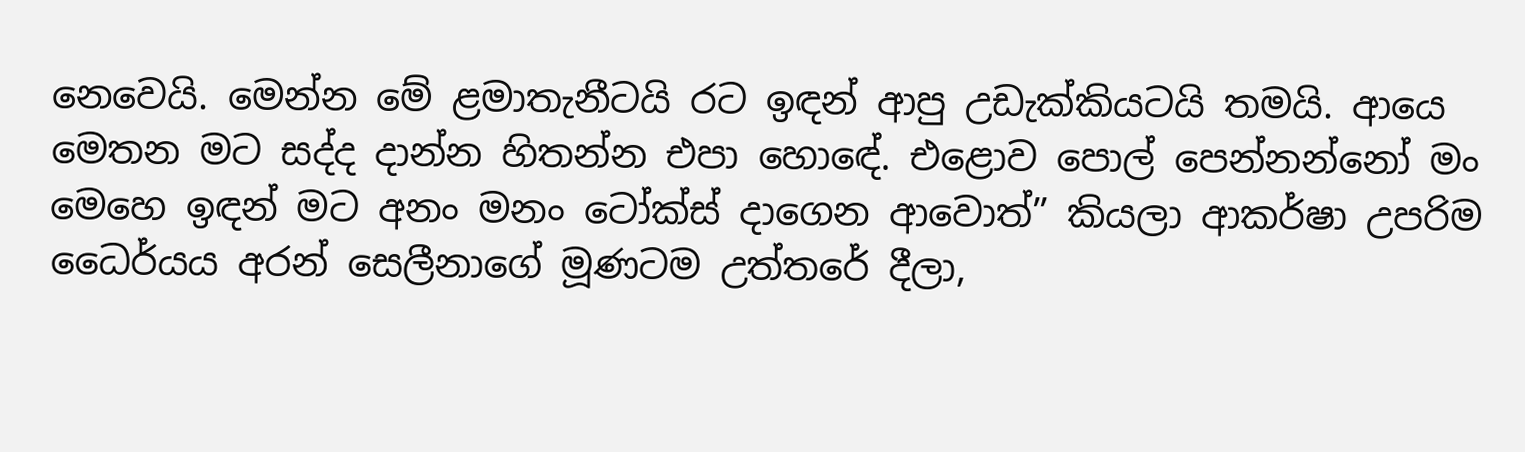නෙවෙයි. මෙන්න මේ ළමාතැනීටයි රට ඉඳන් ආපු උඩැක්කියටයි තමයි. ආයෙ මෙතන මට සද්ද දාන්න හිතන්න එපා හොඳේ. එළොව පොල් පෙන්නන්නෝ මං මෙහෙ ඉඳන් මට අනං මනං ටෝක්ස් දාගෙන ආවොත්” කියලා ආකර්ෂා උපරිම ධෛර්යය අරන් සෙලීනාගේ මූණටම උත්තරේ දීලා,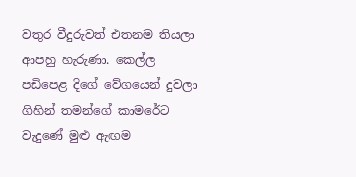වතුර වීදුරුවත් එතනම තියලා ආපහු හැරුණා. කෙල්ල පඩිපෙළ දිගේ වේගයෙන් දුවලා ගිහින් තමන්ගේ කාමරේට වැදුණේ මුළු ඇඟම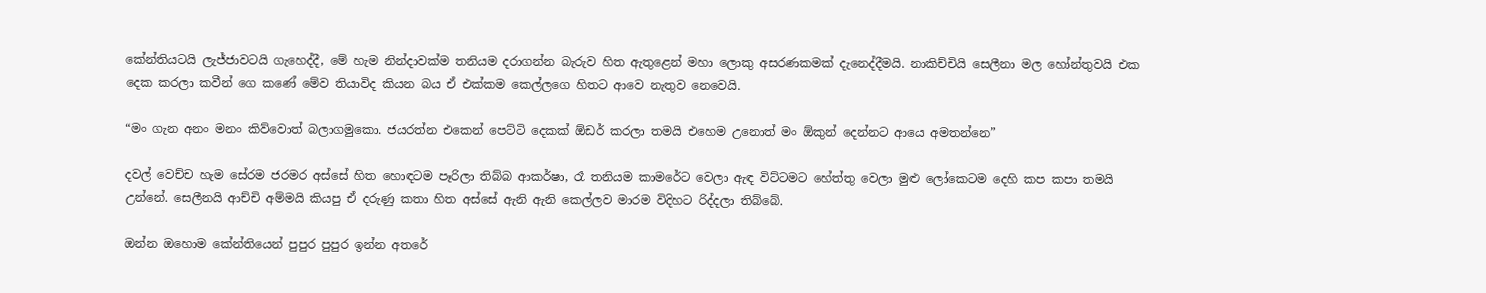කේන්තියටයි ලැජ්ජාවටයි ගැහෙද්දී, මේ හැම නින්දාවක්ම තනියම දරාගන්න බැරුව හිත ඇතුළෙන් මහා ලොකු අසරණකමක් දැනෙද්දීමයි. නාකිච්චියි සෙලීනා මල හෝන්තුවයි එක දෙක කරලා කවීන් ගෙ කණේ මේව තියාවිද කියන බය ඒ එක්කම කෙල්ලගෙ හිතට ආවෙ නැතුව නෙවෙයි.

“මං ගැන අනං මනං කිව්වොත් බලාගමුකො. ජයරත්න එකෙන් පෙට්ටි දෙකක් ඕඩර් කරලා තමයි එහෙම උනොත් මං ඕකුන් දෙන්නට ආයෙ අමතන්නෙ”

දවල් වෙච්ච හැම සේරම ජරමර අස්සේ හිත හොඳටම පෑරිලා තිබ්බ ආකර්ෂා, රෑ තනියම කාමරේට වෙලා ඇඳ විට්ටමට හේත්තු වෙලා මුළු ලෝකෙටම දෙහි කප කපා තමයි උන්නේ. සෙලීනයි ආච්චි අම්මයි කියපු ඒ දරුණු කතා හිත අස්සේ ඇනි ඇනි කෙල්ලව මාරම විදිහට රිද්දලා තිබ්බේ.

ඔන්න ඔහොම කේන්තියෙන් පුපුර පුපුර ඉන්න අතරේ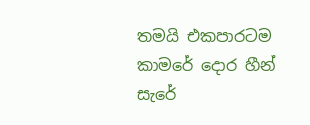තමයි එකපාරටම කාමරේ දොර හීන් සැරේ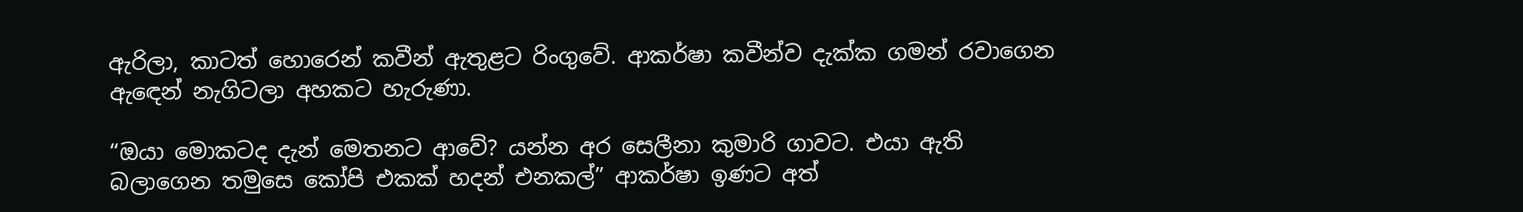ඇරිලා, කාටත් හොරෙන් කවීන් ඇතුළට රිංගුවේ. ආකර්ෂා කවීන්ව දැක්ක ගමන් රවාගෙන ඇඳෙන් නැගිටලා අහකට හැරුණා.

“ඔයා මොකටද දැන් මෙතනට ආවේ? යන්න අර සෙලීනා කුමාරි ගාවට. එයා ඇති බලාගෙන තමුසෙ කෝපි එකක් හදන් එනකල්” ආකර්ෂා ඉණට අත්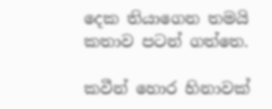දෙක තියාගෙන තමයි කතාව පටන් ගත්තෙ.

කවීන් හොර හිනාවක්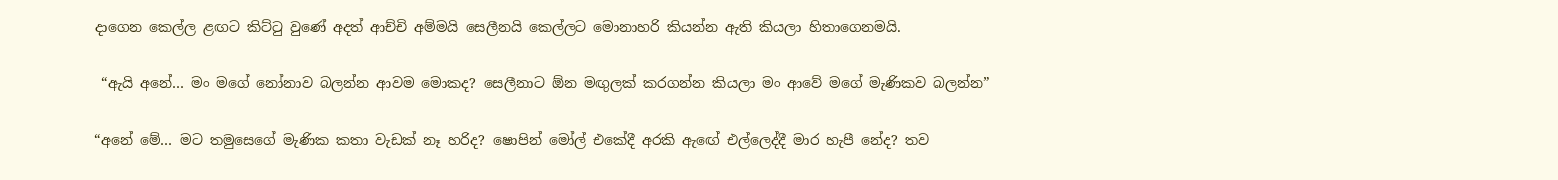දාගෙන කෙල්ල ළඟට කිට්ටු වුණේ අදත් ආච්චි අම්මයි සෙලීනයි කෙල්ලට මොනාහරි කියන්න ඇති කියලා හිතාගෙනමයි.

 “ඇයි අනේ… මං මගේ නෝනාව බලන්න ආවම මොකද? සෙලීනාට ඕන මඟුලක් කරගන්න කියලා මං ආවේ මගේ මැණිකව බලන්න”

“අනේ මේ… මට තමුසෙගේ මැණික කතා වැඩක් නෑ හරිද? ෂොපින් මෝල් එකේදී අරකි ඇඟේ එල්ලෙද්දී මාර හැපී නේද? තව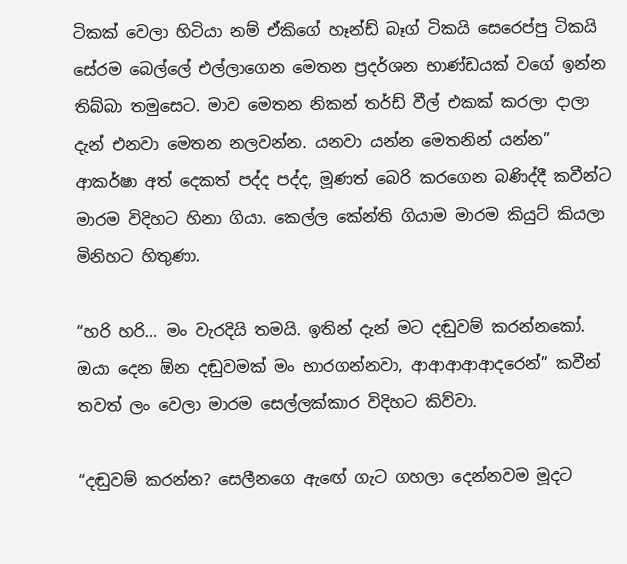ටිකක් වෙලා හිටියා නම් ඒකිගේ හෑන්ඩ් බෑග් ටිකයි සෙරෙප්පු ටිකයි සේරම බෙල්ලේ එල්ලාගෙන මෙතන ප්‍රදර්ශන භාණ්ඩයක් වගේ ඉන්න තිබ්බා තමුසෙට. මාව මෙතන නිකන් තර්ඩ් වීල් එකක් කරලා දාලා දැන් එනවා මෙතන නලවන්න. යනවා යන්න මෙතනින් යන්න” ආකර්ෂා අත් දෙකත් පද්ද පද්ද, මූණත් බෙරි කරගෙන බණිද්දී කවීන්ට මාරම විදිහට හිනා ගියා. කෙල්ල කේන්ති ගියාම මාරම කියුට් කියලා මිනිහට හිතුණා.

“හරි හරි… මං වැරදියි තමයි. ඉතින් දැන් මට දඬුවම් කරන්නකෝ. ඔයා දෙන ඕන දඬුවමක් මං භාරගන්නවා, ආආආආආදරෙන්” කවීන් තවත් ලං වෙලා මාරම සෙල්ලක්කාර විදිහට කිව්වා.

“දඬුවම් කරන්න? සෙලීනගෙ ඇඟේ ගැට ගහලා දෙන්නවම මූදට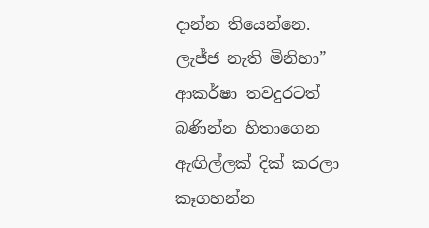දාන්න තියෙන්නෙ. ලැජ්ජ නැති මිනිහා” ආකර්ෂා තවදුරටත් බණින්න හිතාගෙන ඇඟිල්ලක් දික් කරලා කෑගහන්න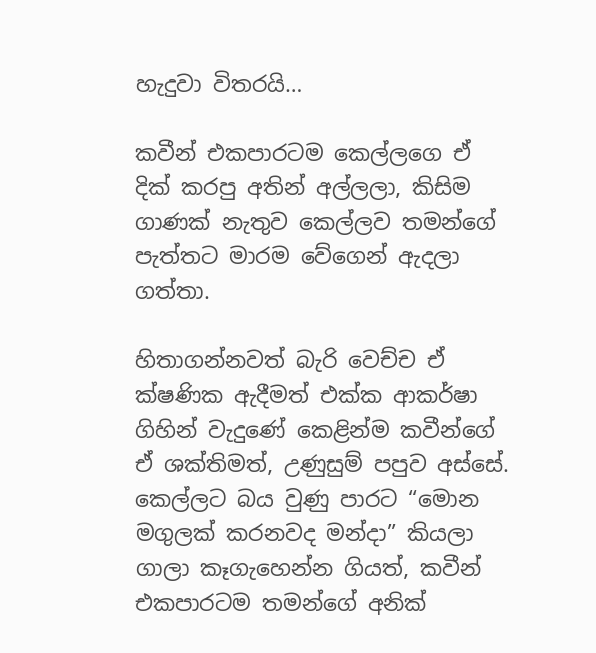හැදුවා විතරයි…

කවීන් එකපාරටම කෙල්ලගෙ ඒ දික් කරපු අතින් අල්ලලා, කිසිම ගාණක් නැතුව කෙල්ලව තමන්ගේ පැත්තට මාරම වේගෙන් ඇදලා ගත්තා.

හිතාගන්නවත් බැරි වෙච්ච ඒ ක්ෂණික ඇදීමත් එක්ක ආකර්ෂා ගිහින් වැදුණේ කෙළින්ම කවීන්ගේ ඒ ශක්තිමත්, උණුසුම් පපුව අස්සේ. කෙල්ලට බය වුණු පාරට “මොන මගුලක් කරනවද මන්දා” කියලා ගාලා කෑගැහෙන්න ගියත්, කවීන් එකපාරටම තමන්ගේ අනික්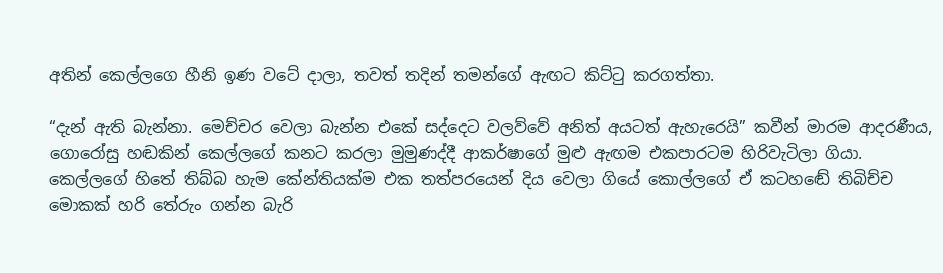අතින් කෙල්ලගෙ හීනි ඉණ වටේ දාලා, තවත් තදින් තමන්ගේ ඇඟට කිට්ටු කරගත්තා.

“දැන් ඇති බැන්නා. මෙච්චර වෙලා බැන්න එකේ සද්දෙට වලව්වේ අනිත් අයටත් ඇහැරෙයි” කවීන් මාරම ආදරණීය, ගොරෝසු හඬකින් කෙල්ලගේ කනට කරලා මුමුණද්දී ආකර්ෂාගේ මුළු ඇඟම එකපාරටම හිරිවැටිලා ගියා. කෙල්ලගේ හිතේ තිබ්බ හැම කේන්තියක්ම එක තත්පරයෙන් දිය වෙලා ගියේ කොල්ලගේ ඒ කටහඬේ තිබිච්ච මොකක් හරි තේරුං ගන්න බැරි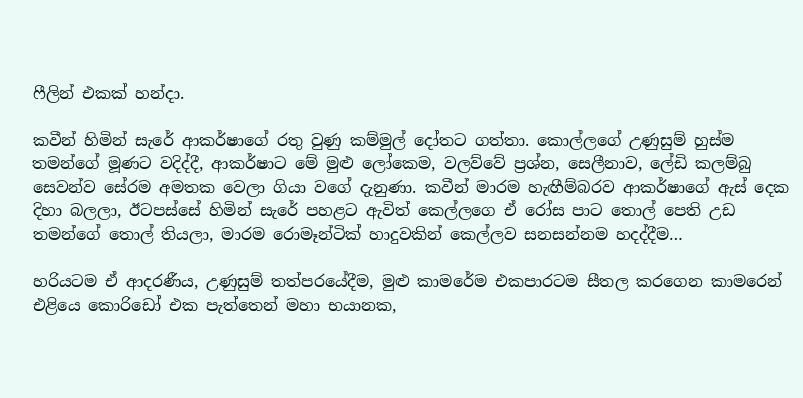ෆීලින් එකක් හන්දා.

කවීන් හිමින් සැරේ ආකර්ෂාගේ රතු වුණු කම්මුල් දෝතට ගත්තා. කොල්ලගේ උණුසුම් හුස්ම තමන්ගේ මූණට වදිද්දී, ආකර්ෂාට මේ මුළු ලෝකෙම, වලව්වේ ප්‍රශ්න, සෙලීනාව, ලේඩි කලම්බු සෙවන්ව සේරම අමතක වෙලා ගියා වගේ දැනුණා. කවීන් මාරම හැඟීම්බරව ආකර්ෂාගේ ඇස් දෙක දිහා බලලා, ඊටපස්සේ හිමින් සැරේ පහළට ඇවිත් කෙල්ලගෙ ඒ රෝස පාට තොල් පෙති උඩ තමන්ගේ තොල් තියලා, මාරම රොමෑන්ටික් හාදුවකින් කෙල්ලව සනසන්නම හදද්දීම…

හරියටම ඒ ආදරණීය, උණුසුම් තත්පරයේදීම, මුළු කාමරේම එකපාරටම සීතල කරගෙන කාමරෙන් එළියෙ කොරිඩෝ එක පැත්තෙන් මහා භයානක,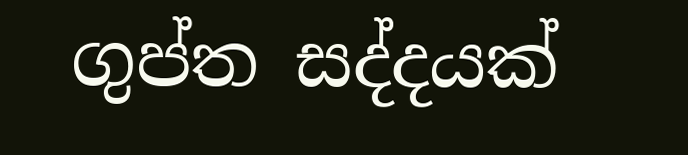ගුප්ත සද්දයක්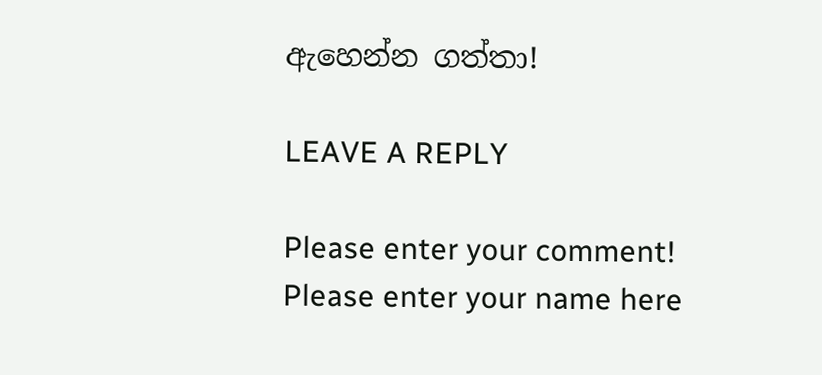ඇහෙන්න ගත්තා!

LEAVE A REPLY

Please enter your comment!
Please enter your name here